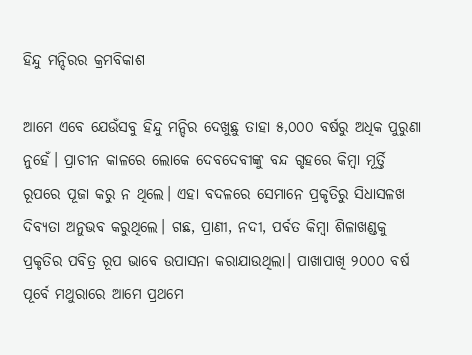ହିନ୍ଦୁ ମନ୍ଦିରର କ୍ରମବିକାଶ

ଆମେ ଏବେ ଯେଉଁସବୁ ହିନ୍ଦୁ ମନ୍ଦିର ଦେଖୁଛୁ ତାହା ୫,୦୦୦ ବର୍ଷରୁ ଅଧିକ ପୁରୁଣା ନୁହେଁ। ପ୍ରାଚୀନ କାଳରେ ଲୋକେ ଦେବଦେବୀଙ୍କୁ ବନ୍ଦ ଗୃହରେ କିମ୍ବା ମୂର୍ତ୍ତି ରୂପରେ ପୂଜା କରୁ ନ ଥିଲେ। ଏହା ବଦଳରେ ସେମାନେ ପ୍ରକୃତିରୁ ସିଧାସଳଖ ଦିବ୍ୟତା ଅନୁଭବ କରୁଥିଲେ। ଗଛ, ପ୍ରାଣୀ, ନଦୀ, ପର୍ବତ କିମ୍ବା ଶିଳାଖଣ୍ଡକୁ ପ୍ରକୃତିର ପବିତ୍ର ରୂପ ଭାବେ ଉପାସନା କରାଯାଉଥିଲା। ପାଖାପାଖି ୨୦୦୦ ବର୍ଷ ପୂର୍ବେ ମଥୁରାରେ ଆମେ ପ୍ରଥମେ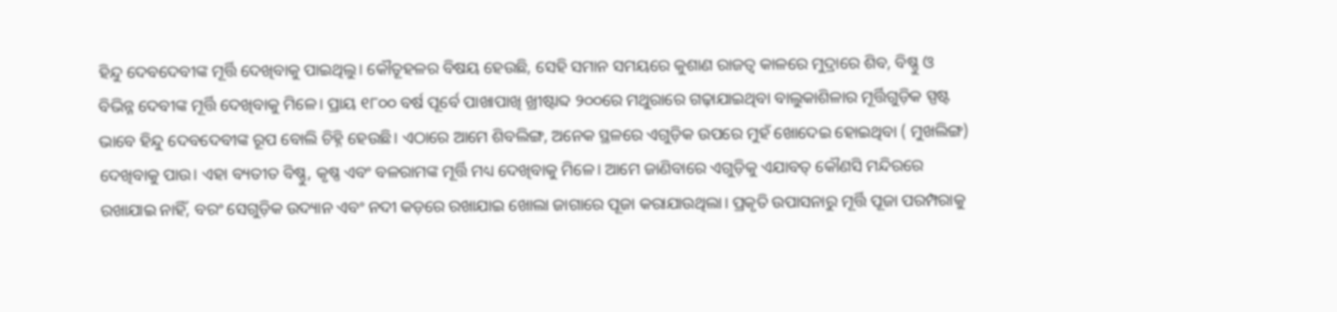ହିନ୍ଦୁ ଦେବଦେବୀଙ୍କ ମୂର୍ତ୍ତି ଦେଖିବାକୁ ପାଇଥିଲୁ। କୌତୂହଳର ବିଷୟ ହେଉଛି, ସେହି ସମାନ ସମୟରେ କୁଶାଣ ରାଜତ୍ୱ କାଳରେ ମୁଦ୍ରାରେ ଶିବ, ବିଷ୍ଣୁ ଓ ବିଭିନ୍ନ ଦେବୀଙ୍କ ମୂର୍ତ୍ତି ଦେଖିବାକୁ ମିଳେ। ପ୍ରାୟ ୧୮୦୦ ବର୍ଷ ପୂର୍ବେ ପାଖାପାଖି ଖ୍ରୀଷ୍ଟାବ୍ଦ ୨୦୦ରେ ମଥୁରାରେ ଗଢ଼ାଯାଇଥିବା ବାଲୁକାଶିଳାର ମୂର୍ତ୍ତିଗୁଡ଼ିକ ସ୍ପଷ୍ଟ ଭାବେ ହିନ୍ଦୁ ଦେବଦେବୀଙ୍କ ରୂପ ବୋଲି ଚିହ୍ନି ହେଉଛି। ଏଠାରେ ଆମେ ଶିବଲିଙ୍ଗ, ଅନେକ ସ୍ଥଳରେ ଏଗୁଡ଼ିକ ଉପରେ ମୁହଁ ଖୋଦେଇ ହୋଇଥିବା ( ମୁଖଲିଙ୍ଗ) ଦେଖିବାକୁ ପାଉ। ଏହା ବ୍ୟତୀତ ବିଷ୍ଣୁ, କୃଷ୍ଣ ଏବଂ ବଳରାମଙ୍କ ମୂର୍ତ୍ତି ମଧ୍ୟ ଦେଖିବାକୁ ମିଳେ। ଆମେ ଜାଣିବାରେ ଏଗୁଡ଼ିକୁ ଏଯାବତ୍‌ କୌଣସି ମନ୍ଦିରରେ ରଖାଯାଇ ନାହିଁ, ବରଂ ସେଗୁଡ଼ିକ ଉଦ୍ୟାନ ଏବଂ ନଦୀ କଡ଼ରେ ରଖାଯାଇ ଖୋଲା ଜାଗାରେ ପୂଜା କରାଯାଉଥିଲା। ପ୍ରକୃତି ଉପାସନାରୁ ମୂର୍ତ୍ତି ପୂଜା ପରମ୍ପରାକୁ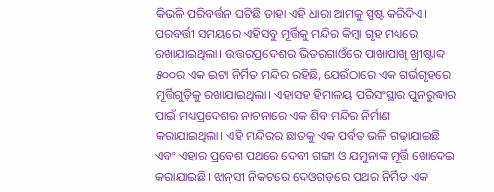କିଭଳି ପରିବର୍ତ୍ତନ ଘଟିଛି ତାହା ଏହି ଧାରା ଆମକୁ ସ୍ପଷ୍ଟ କରିଦିଏ।
ପରବର୍ତ୍ତୀ ସମୟରେ ଏହିସବୁ ମୂର୍ତ୍ତିକୁ ମନ୍ଦିର କିମ୍ବା ଗୃହ ମଧ୍ୟରେ ରଖାଯାଇଥିଲା। ଉତ୍ତରପ୍ରଦେଶର ଭିତରଗାଓଁରେ ପାଖାପାଖି ଖ୍ରୀଷ୍ଟାବ୍ଦ ୫୦୦ର ଏକ ଇଟା ନିର୍ମିତ ମନ୍ଦିର ରହିଛି, ଯେଉଁଠାରେ ଏକ ଗର୍ଭଗୃହରେ ମୂର୍ତ୍ତିଗୁଡ଼ିକୁ ରଖାଯାଇଥିଲା। ଏହାସହ ହିମାଳୟ ପରିସଂସ୍ଥାର ପୁନରୁଦ୍ଧାର ପାଇଁ ମଧ୍ୟପ୍ରଦେଶର ନାଚନାରେ ଏକ ଶିବ ମନ୍ଦିର ନିର୍ମାଣ କରାଯାଇଥିଲା। ଏହି ମନ୍ଦିରର ଛାତକୁ ଏକ ପର୍ବତ ଭଳି ଗଢ଼ାଯାଇଛି ଏବଂ ଏହାର ପ୍ରବେଶ ପଥରେ ଦେବୀ ଗଙ୍ଗା ଓ ଯମୁନାଙ୍କ ମୂର୍ତ୍ତି ଖୋଦେଇ କରାଯାଇଛି। ଝାନ୍‌ସୀ ନିକଟରେ ଦେଓଗଡ଼ରେ ପଥର ନିର୍ମିତ ଏକ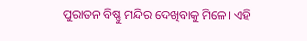ପୁରାତନ ବିଷ୍ଣୁ ମନ୍ଦିର ଦେଖିବାକୁ ମିଳେ। ଏହି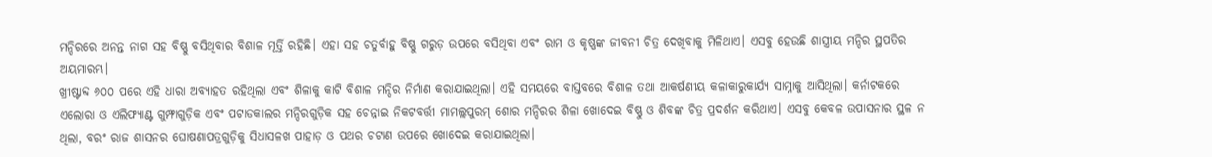ମନ୍ଦିରରେ ଅନନ୍ତ ନାଗ ସହ ବିଷ୍ଣୁ ବସିଥିବାର ବିଶାଳ ମୂର୍ତ୍ତି ରହିଛି। ଏହା ସହ ଚତୁର୍ବାହୁ ବିଷ୍ଣୁ ଗରୁଡ଼ ଉପରେ ବସିଥିବା ଏବଂ ରାମ ଓ କୃଷ୍ଣଙ୍କ ଜୀବନୀ ଚିତ୍ର ଦେଖିବାକୁ ମିଳିଥାଏ। ଏସବୁ ହେଉଛି ଶାସ୍ତ୍ରୀୟ ମନ୍ଦିର ସ୍ଥପତିର ଅୟମାରମ୍ଭ।
ଖ୍ରୀଷ୍ଟାବ୍ଦ ୬୦୦ ପରେ ଏହି ଧାରା ଅବ୍ୟାହତ ରହିଥିଲା ଏବଂ ଶିଳାକୁ କାଟି ବିଶାଳ ମନ୍ଦିର ନିର୍ମାଣ କରାଯାଇଥିଲା। ଏହି ସମୟରେ ବାସ୍ତବରେ ବିଶାଳ ତଥା ଆକର୍ଷଣୀୟ କଳାକାରୁକାର୍ଯ୍ୟ ସାମ୍ନାକୁ ଆସିଥିଲା। କର୍ନାଟକରେ ଏଲୋରା ଓ ଏଲିଫ୍ୟାଣ୍ଟ ଗୁମ୍ଫାଗୁଡ଼ିକ ଏବଂ ପଟାଡକାଲର ମନ୍ଦିରଗୁଡ଼ିକ ସହ ଚେନ୍ନାଇ ନିକଟବର୍ତ୍ତୀ ମାମଲ୍ଲପୁରମ୍‌ ଶୋର ମନ୍ଦିରର ଶିଳା ଖୋଦେଇ ବିଷ୍ଣୁ ଓ ଶିବଙ୍କ ଚିତ୍ର ପ୍ରଦର୍ଶନ କରିଥାଏ। ଏସବୁ କେବଳ ଉପାସନାର ସ୍ଥଳ ନ ଥିଲା, ବରଂ ରାଜ ଶାସନର ଘୋଷଣାପତ୍ରଗୁଡ଼ିକୁ ସିଧାସଳଖ ପାହାଡ଼ ଓ ପଥର ଚଟାଣ ଉପରେ ଖୋଦେଇ କରାଯାଇଥିଲା।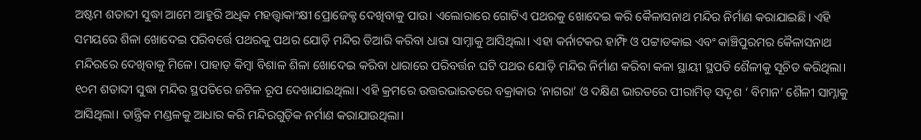ଅଷ୍ଟମ ଶତାବ୍ଦୀ ସୁଦ୍ଧା ଆମେ ଆହୁରି ଅଧିକ ମହତ୍ତ୍ୱାକାଂକ୍ଷୀ ପ୍ରୋଜେକ୍ଟ ଦେଖିବାକୁ ପାଉ। ଏଲୋରାରେ ଗୋଟିଏ ପଥରକୁ ଖୋଦେଇ କରି କୈଳାସନାଥ ମନ୍ଦିର ନିର୍ମାଣ କରାଯାଇଛି। ଏହି ସମୟରେ ଶିଳା ଖୋଦେଇ ପରିବର୍ତ୍ତେ ପଥରକୁ ପଥର ଯୋଡ଼ି ମନ୍ଦିର ତିଆରି କରିବା ଧାରା ସାମ୍ନାକୁ ଆସିଥିଲା। ଏହା କର୍ନାଟକର ହାମ୍ଫି ଓ ପଟ୍ଟାଡକାଇ ଏବଂ କାଞ୍ଚିପୁରମର କୈଳାସନାଥ ମନ୍ଦିରରେ ଦେଖିବାକୁ ମିଳେ। ପାହାଡ଼ କିମ୍ବା ବିଶାଳ ଶିଳା ଖୋଦେଇ କରିବା ଧାରାରେ ପରିବର୍ତ୍ତନ ଘଟି ପଥର ଯୋଡ଼ି ମନ୍ଦିର ନିର୍ମାଣ କରିବା କଳା ସ୍ଥାୟୀ ସ୍ଥପତି ଶୈଳୀକୁ ସୂଚିତ କରିଥିଲା। ୧୦ମ ଶତାବ୍ଦୀ ସୁଦ୍ଧା ମନ୍ଦିର ସ୍ଥପତିରେ ଜଟିଳ ରୂପ ଦେଖାଯାଇଥିଲା। ଏହି କ୍ରମରେ ଉତ୍ତରଭାରତରେ ବକ୍ରାକାର ‘ନାଗରା’ ଓ ଦକ୍ଷିଣ ଭାରତରେ ପୀରାମିଡ୍‌ ସଦୃଶ ‘ ବିମାନ’ ଶୈଳୀ ସାମ୍ନାକୁ ଆସିଥିଲା। ତାନ୍ତ୍ରିକ ମଣ୍ଡଳକୁ ଆଧାର କରି ମନ୍ଦିରଗୁଡ଼ିକ ନର୍ମାଣ କରାଯାଉଥିଲା।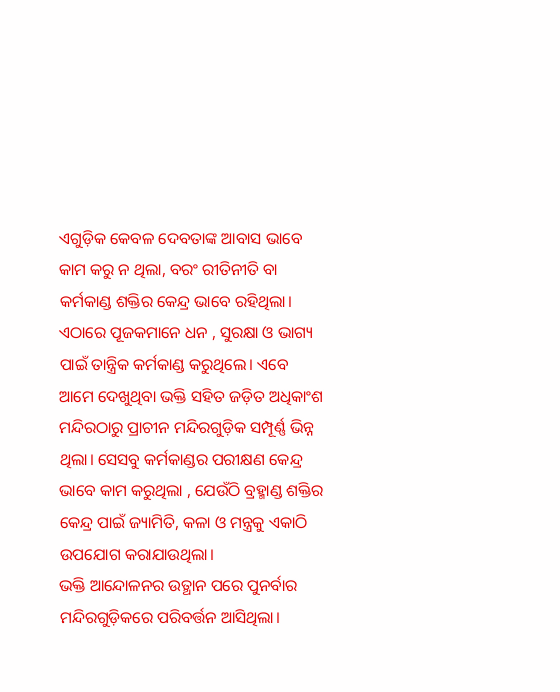ଏଗୁଡ଼ିକ କେବଳ ଦେବତାଙ୍କ ଆବାସ ଭାବେ କାମ କରୁ ନ ଥିଲା, ବରଂ ରୀତିନୀତି ବା କର୍ମକାଣ୍ଡ ଶକ୍ତିର କେନ୍ଦ୍ର ଭାବେ ରହିଥିଲା। ଏଠାରେ ପୂଜକମାନେ ଧନ , ସୁରକ୍ଷା ଓ ଭାଗ୍ୟ ପାଇଁ ତାନ୍ତ୍ରିକ କର୍ମକାଣ୍ଡ କରୁଥିଲେ। ଏବେ ଆମେ ଦେଖୁଥିବା ଭକ୍ତି ସହିତ ଜଡ଼ିତ ଅଧିକାଂଶ ମନ୍ଦିରଠାରୁ ପ୍ରାଚୀନ ମନ୍ଦିରଗୁଡ଼ିକ ସମ୍ପୂର୍ଣ୍ଣ ଭିନ୍ନ ଥିଲା। ସେସବୁ କର୍ମକାଣ୍ଡର ପରୀକ୍ଷଣ କେନ୍ଦ୍ର ଭାବେ କାମ କରୁଥିଲା , ଯେଉଁଠି ବ୍ରହ୍ମାଣ୍ଡ ଶକ୍ତିର କେନ୍ଦ୍ର ପାଇଁ ଜ୍ୟାମିତି, କଳା ଓ ମନ୍ତ୍ରକୁ ଏକାଠି ଉପଯୋଗ କରାଯାଉଥିଲା।
ଭକ୍ତି ଆନ୍ଦୋଳନର ଉତ୍ଥାନ ପରେ ପୁନର୍ବାର ମନ୍ଦିରଗୁଡ଼ିକରେ ପରିବର୍ତ୍ତନ ଆସିଥିଲା।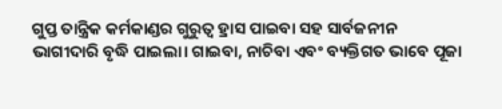ଗୁପ୍ତ ତାନ୍ତ୍ରିକ କର୍ମକାଣ୍ଡର ଗୁରୁତ୍ୱ ହ୍ରାସ ପାଇବା ସହ ସାର୍ବଜନୀନ ଭାଗୀଦାରି ବୃଦ୍ଧି ପାଇଲା। ଗାଇବା, ନାଚିବା ଏବଂ ବ୍ୟକ୍ତିଗତ ଭାବେ ପୂଜା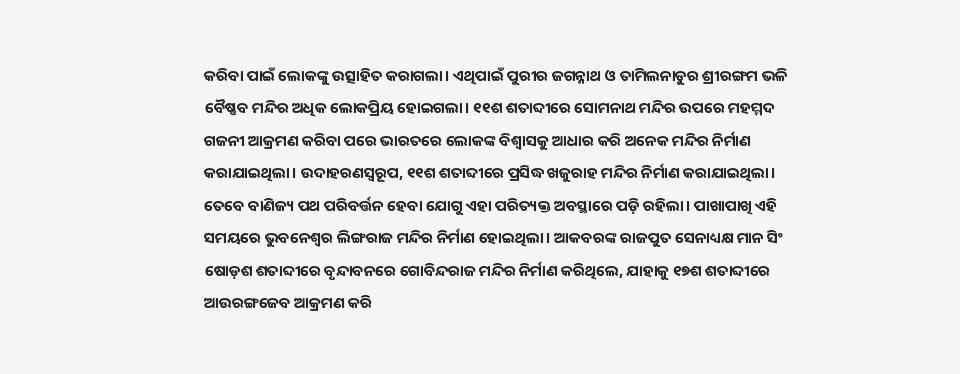କରିବା ପାଇଁ ଲୋକଙ୍କୁ ଉତ୍ସାହିତ କରାଗଲା। ଏଥିପାଇଁ ପୁରୀର ଜଗନ୍ନାଥ ଓ ତାମିଲନାଡୁର ଶ୍ରୀରଙ୍ଗମ ଭଳି ବୈଷ୍ଣବ ମନ୍ଦିର ଅଧିକ ଲୋକପ୍ରିୟ ହୋଇଗଲା। ୧୧ଶ ଶତାବ୍ଦୀରେ ସୋମନାଥ ମନ୍ଦିର ଉପରେ ମହମ୍ମଦ ଗଜନୀ ଆକ୍ରମଣ କରିବା ପରେ ଭାରତରେ ଲୋକଙ୍କ ବିଶ୍ୱାସକୁ ଆଧାର କରି ଅନେକ ମନ୍ଦିର ନିର୍ମାଣ କରାଯାଇଥିଲା। ଉଦାହରଣସ୍ବରୂପ, ୧୧ଶ ଶତାବ୍ଦୀରେ ପ୍ରସିଦ୍ଧ ଖଜୁରାହ ମନ୍ଦିର ନିର୍ମାଣ କରାଯାଇଥିଲା। ତେବେ ବାଣିଜ୍ୟ ପଥ ପରିବର୍ତ୍ତନ ହେବା ଯୋଗୁ ଏହା ପରିତ୍ୟକ୍ତ ଅବସ୍ଥାରେ ପଡ଼ି ରହିଲା। ପାଖାପାଖି ଏହି ସମୟରେ ଭୁବନେଶ୍ୱର ଲିଙ୍ଗରାଜ ମନ୍ଦିର ନିର୍ମାଣ ହୋଇଥିଲା। ଆକବରଙ୍କ ରାଜପୁତ ସେନାଧ୍ୟକ୍ଷ ମାନ ସିଂ ଷୋଡ଼ଶ ଶତାବ୍ଦୀରେ ବୃନ୍ଦାବନରେ ଗୋବିନ୍ଦରାଜ ମନ୍ଦିର ନିର୍ମାଣ କରିଥିଲେ, ଯାହାକୁ ୧୭ଶ ଶତାବ୍ଦୀରେ ଆଉରଙ୍ଗଜେବ ଆକ୍ରମଣ କରି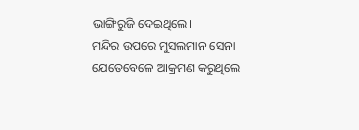ଭାଙ୍ଗିରୁଜି ଦେଇଥିଲେ।
ମନ୍ଦିର ଉପରେ ମୁସଲମାନ ସେନା ଯେତେବେଳେ ଆକ୍ରମଣ କରୁଥିଲେ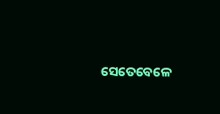ସେତେବେଳେ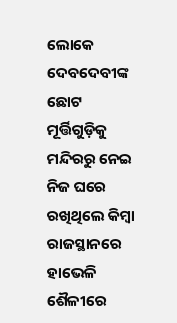ଲୋକେ ଦେବଦେବୀଙ୍କ ଛୋଟ ମୂର୍ତ୍ତିଗୁଡ଼ିକୁ ମନ୍ଦିରରୁ ନେଇ ନିଜ ଘରେ ରଖିଥିଲେ କିମ୍ବା ରାଜସ୍ଥାନରେ ହାଭେଳି ଶୈଳୀରେ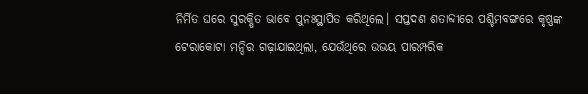ନିର୍ମିତ ଘରେ ସୁରକ୍ଷିତ ଭାବେ ପୁନଃସ୍ଥାପିତ କରିଥିଲେ। ସପ୍ତଦଶ ଶତାବ୍ଦୀରେ ପଶ୍ଚିମବଙ୍ଗରେ କୃଷ୍ଣଙ୍କ ଟେରାକୋଟା ମନ୍ଦିର ଗଢ଼ାଯାଇଥିଲା, ଯେଉଁଥିରେ ଉଭୟ ପାରମ୍ପରିକ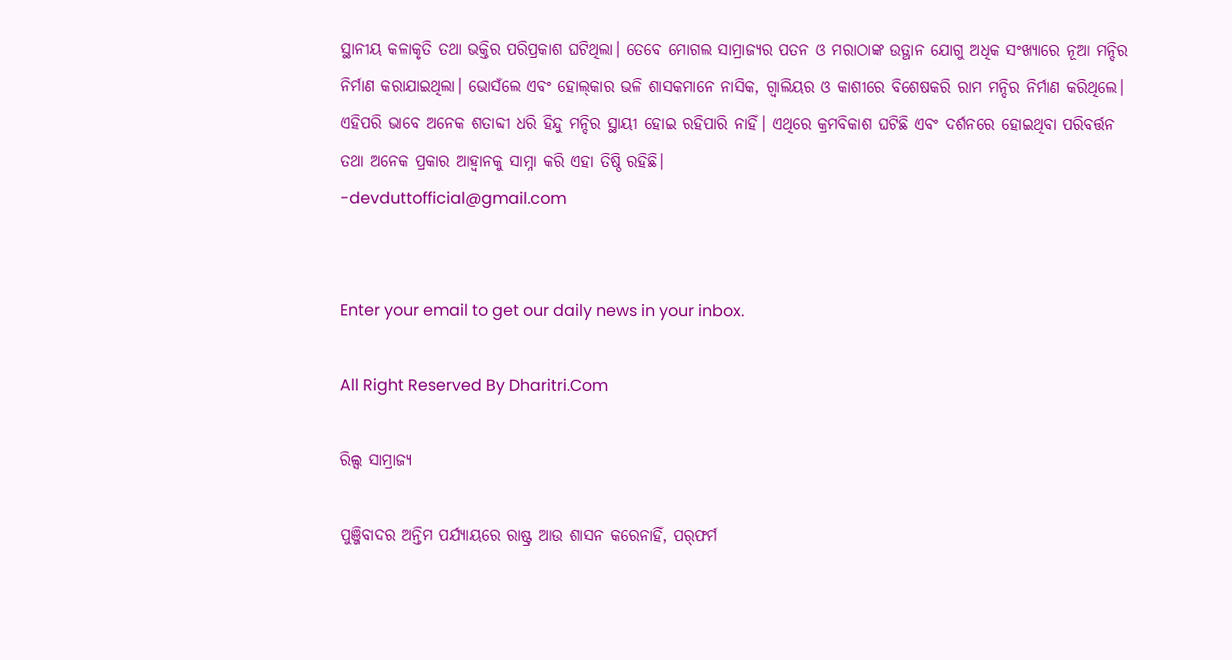ସ୍ଥାନୀୟ କଳାକୃତି ତଥା ଭକ୍ତିର ପରିପ୍ରକାଶ ଘଟିଥିଲା। ତେବେ ମୋଗଲ ସାମ୍ରାଜ୍ୟର ପତନ ଓ ମରାଠାଙ୍କ ଉତ୍ଥାନ ଯୋଗୁ ଅଧିକ ସଂଖ୍ୟାରେ ନୂଆ ମନ୍ଦିର ନିର୍ମାଣ କରାଯାଇଥିଲା। ଭୋସଁଲେ ଏବଂ ହୋଲ୍‌କାର ଭଳି ଶାସକମାନେ ନାସିକ, ଗ୍ବାଲିୟର ଓ କାଶୀରେ ବିଶେଷକରି ରାମ ମନ୍ଦିର ନିର୍ମାଣ କରିଥିଲେ। ଏହିପରି ଭାବେ ଅନେକ ଶତାବ୍ଦୀ ଧରି ହିନ୍ଦୁ ମନ୍ଦିର ସ୍ଥାୟୀ ହୋଇ ରହିପାରି ନାହିଁ। ଏଥିରେ କ୍ରମବିକାଶ ଘଟିଛି ଏବଂ ଦର୍ଶନରେ ହୋଇଥିବା ପରିବର୍ତ୍ତନ ତଥା ଅନେକ ପ୍ରକାର ଆହ୍ବାନକୁ ସାମ୍ନା କରି ଏହା ତିଷ୍ଠି ରହିଛି।
-devduttofficial@gmail.com


Enter your email to get our daily news in your inbox.

All Right Reserved By Dharitri.Com

ରିଲ୍ସ ସାମ୍ରାଜ୍ୟ

ପୁଞ୍ଜିବାଦର ଅନ୍ତିମ ପର୍ଯ୍ୟାୟରେ ରାଷ୍ଟ୍ର ଆଉ ଶାସନ କରେନାହିଁ, ପର୍‌ଫର୍ମ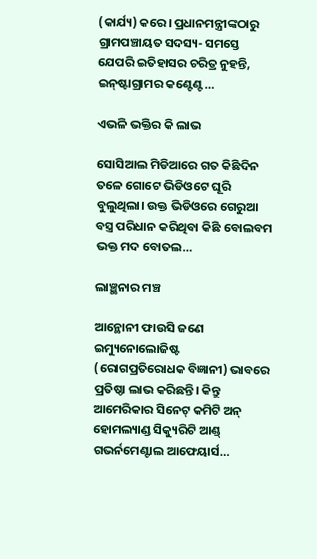(କାର୍ଯ୍ୟ) କରେ। ପ୍ରଧାନମନ୍ତ୍ରୀଙ୍କଠାରୁ ଗ୍ରାମପଞ୍ଚାୟତ ସଦସ୍ୟ- ସମସ୍ତେ ଯେପରି ଇତିହାସର ଚରିତ୍ର ନୁହନ୍ତି, ଇନ୍‌ଷ୍ଟାଗ୍ରାମର କଣ୍ଟେଣ୍ଟ…

ଏଭଳି ଭକ୍ତିର କି ଲାଭ

ସୋସିଆଲ ମିଡିଆରେ ଗତ କିଛିଦିନ ତଳେ ଗୋଟେ ଭିଡିଓଟେ ଘୂରି ବୁଲୁଥିଲା। ଉକ୍ତ ଭିଡିଓରେ ଗେରୁଆ ବସ୍ତ୍ର ପରିଧାନ କରିଥିବା କିଛି ବୋଲବମ ଭକ୍ତ ମଦ ବୋତଲ…

ଲାଞ୍ଛନାର ମଞ୍ଚ

ଆନ୍ଥୋନୀ ଫାଉସି ଜଣେ ଇମ୍ୟୁନୋଲୋଜିଷ୍ଟ (ରୋଗପ୍ରତିରୋଧକ ବିଜ୍ଞାନୀ) ଭାବରେ ପ୍ରତିଷ୍ଠା ଲାଭ କରିଛନ୍ତି। କିନ୍ତୁ ଆମେରିକାର ସିନେଟ୍‌ କମିଟି ଅନ୍‌ ହୋମଲ୍ୟାଣ୍ଡ ସିକ୍ୟୁରିଟି ଆଣ୍ଡ୍‌ ଗଭର୍ନମେଣ୍ଟାଲ ଆଫେୟାର୍ସ…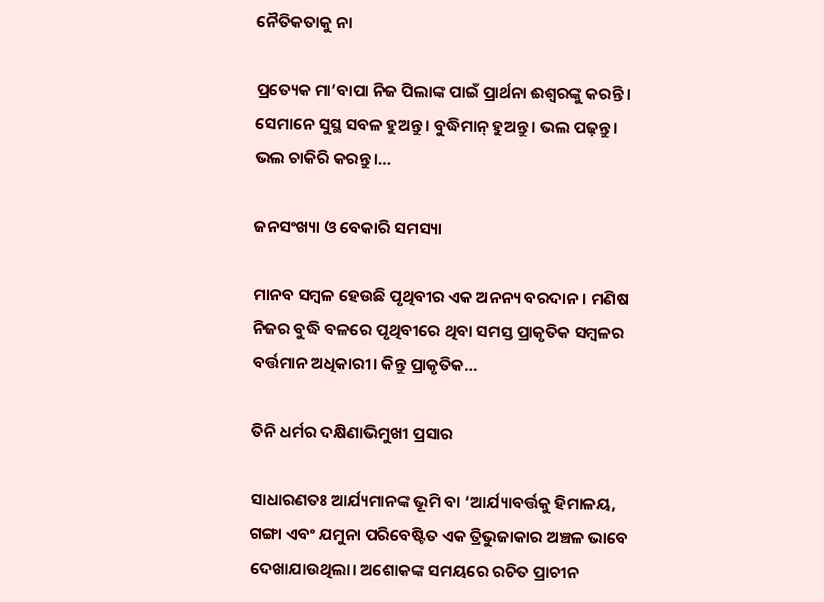ନୈତିକତାକୁ ନା

ପ୍ରତ୍ୟେକ ମା’ବାପା ନିଜ ପିଲାଙ୍କ ପାଇଁ ପ୍ରାର୍ଥନା ଈଶ୍ୱରଙ୍କୁ କରନ୍ତି । ସେମାନେ ସୁସ୍ଥ ସବଳ ହୁଅନ୍ତୁ। ବୁଦ୍ଧିମାନ୍‌ ହୁଅନ୍ତୁ। ଭଲ ପଢ଼ନ୍ତୁ। ଭଲ ଚାକିରି କରନ୍ତୁ।…

ଜନସଂଖ୍ୟା ଓ ବେକାରି ସମସ୍ୟା

ମାନବ ସମ୍ବଳ ହେଉଛି ପୃଥିବୀର ଏକ ଅନନ୍ୟ ବରଦାନ। ମଣିଷ ନିଜର ବୁଦ୍ଧି ବଳରେ ପୃଥିବୀରେ ଥିବା ସମସ୍ତ ପ୍ରାକୃତିକ ସମ୍ବଳର ବର୍ତ୍ତମାନ ଅଧିକାରୀ। କିନ୍ତୁ ପ୍ରାକୃତିକ…

ତିନି ଧର୍ମର ଦକ୍ଷିଣାଭିମୁଖୀ ପ୍ରସାର

ସାଧାରଣତଃ ଆର୍ଯ୍ୟମାନଙ୍କ ଭୂମି ବା ‘ଆର୍ଯ୍ୟାବର୍ତ୍ତକୁ ହିମାଳୟ, ଗଙ୍ଗା ଏବଂ ଯମୁନା ପରିବେଷ୍ଟିତ ଏକ ତ୍ରିଭୁଜାକାର ଅଞ୍ଚଳ ଭାବେ ଦେଖାଯାଉଥିଲା। ଅଶୋକଙ୍କ ସମୟରେ ରଚିତ ପ୍ରାଚୀନ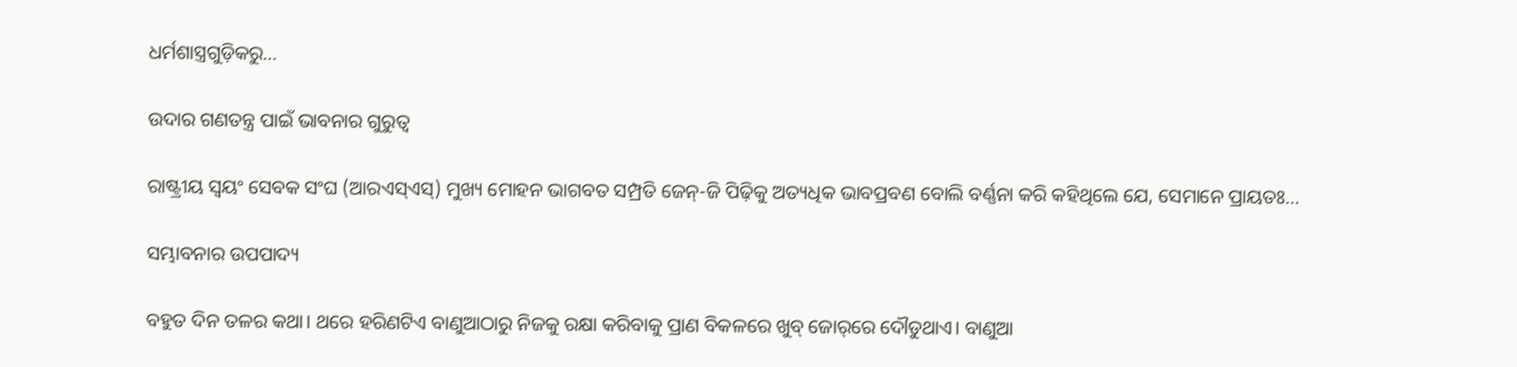ଧର୍ମଶାସ୍ତ୍ରଗୁଡ଼ିକରୁ…

ଉଦାର ଗଣତନ୍ତ୍ର ପାଇଁ ଭାବନାର ଗୁରୁତ୍ୱ

ରାଷ୍ଟ୍ରୀୟ ସ୍ବୟଂ ସେବକ ସଂଘ (ଆରଏସ୍‌ଏସ୍‌) ମୁଖ୍ୟ ମୋହନ ଭାଗବତ ସମ୍ପ୍ରତି ଜେନ୍‌-ଜି ପିଢ଼ିକୁ ଅତ୍ୟଧିକ ଭାବପ୍ରବଣ ବୋଲି ବର୍ଣ୍ଣନା କରି କହିଥିଲେ ଯେ, ସେମାନେ ପ୍ରାୟତଃ…

ସମ୍ଭାବନାର ଉପପାଦ୍ୟ

ବହୁତ ଦିନ ତଳର କଥା। ଥରେ ହରିଣଟିଏ ବାଣୁଆଠାରୁ ନିଜକୁ ରକ୍ଷା କରିବାକୁ ପ୍ରାଣ ବିକଳରେ ଖୁବ୍‌ ଜୋର୍‌ରେ ଦୌଡୁଥାଏ। ବାଣୁଆ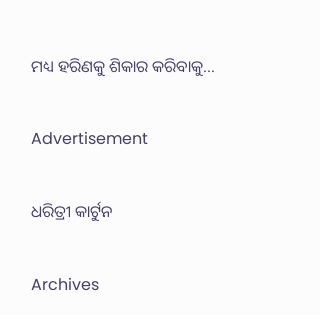ମଧ୍ୟ ହରିଣକୁ ଶିକାର କରିବାକୁ…

Advertisement

ଧରିତ୍ରୀ କାର୍ଟୁନ

Archives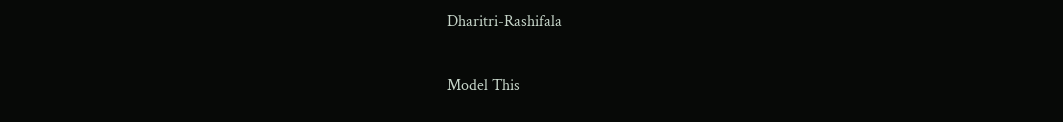Dharitri-Rashifala

Model This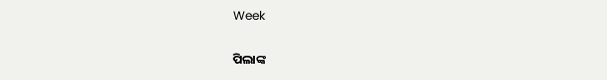Week

ପିଲାଙ୍କ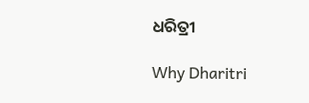ଧରିତ୍ରୀ

Why Dharitri